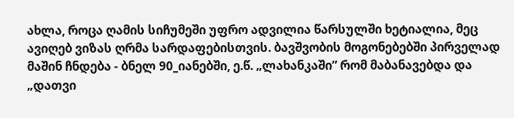ახლა, როცა ღამის სიჩუმეში უფრო ადვილია წარსულში ხეტიალია, მეც ავიღებ ვიზას ღრმა სარდაფებისთვის. ბავშვობის მოგონებებში პირველად მაშინ ჩნდება - ბნელ 90_იანებში, ე.წ. „ლახანკაში” რომ მაბანავებდა და „დათვი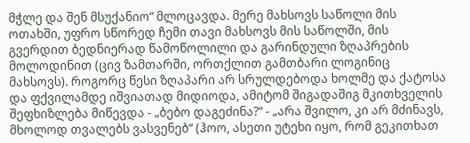მჭლე და შენ მსუქანიო“ მლოცავდა. მერე მახსოვს საწოლი მის ოთახში, უფრო სწორედ ჩემი თავი მახსოვს მის საწოლში, მის გვერდით ბედნიერად წამოწოლილი და გარინდული ზღაპრების მოლოდინით (ცივ ზამთარში, ორთქლით გამთბარი ლოგინიც მახსოვს). როგორც წესი ზღაპარი არ სრულდებოდა ხოლმე და ქატოსა და ფქვილამდე იშვიათად მიდიოდა, ამიტომ შიგადაშიგ მკითხველის შეფხიზლება მიწევდა - „ბებო დაგეძინა?“ - „არა შვილო, კი არ მძინავს, მხოლოდ თვალებს ვასვენებ“ (ჰოო, ასეთი უტეხი იყო, რომ გეკითხათ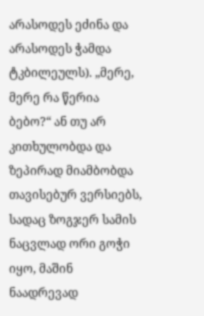არასოდეს ეძინა და არასოდეს ჭამდა ტკბილეულს). „მერე, მერე რა წერია ბებო?“ ან თუ არ კითხულობდა და ზეპირად მიამბობდა თავისებურ ვერსიებს, სადაც ზოგჯერ სამის ნაცვლად ორი გოჭი იყო, მაშინ ნაადრევად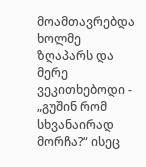მოამთავრებდა ხოლმე ზღაპარს და მერე ვეკითხებოდი - „გუშინ რომ სხვანაირად მორჩა?“ ისეც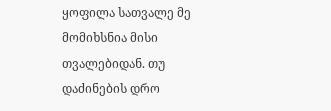ყოფილა სათვალე მე მომიხსნია მისი თვალებიდან. თუ დაძინების დრო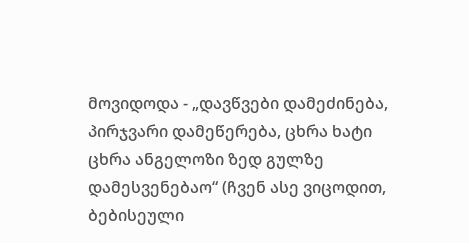მოვიდოდა - „დავწვები დამეძინება, პირჯვარი დამეწერება, ცხრა ხატი ცხრა ანგელოზი ზედ გულზე დამესვენებაო“ (ჩვენ ასე ვიცოდით, ბებისეული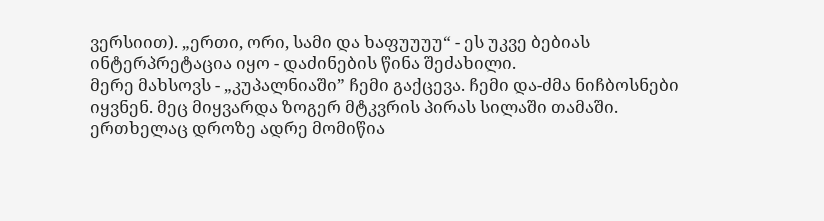ვერსიით). „ერთი, ორი, სამი და ხაფუუუუ“ - ეს უკვე ბებიას ინტერპრეტაცია იყო - დაძინების წინა შეძახილი.
მერე მახსოვს - „კუპალნიაში” ჩემი გაქცევა. ჩემი და-ძმა ნიჩბოსნები იყვნენ. მეც მიყვარდა ზოგერ მტკვრის პირას სილაში თამაში. ერთხელაც დროზე ადრე მომიწია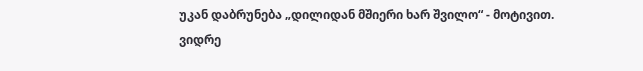უკან დაბრუნება „დილიდან მშიერი ხარ შვილო“ - მოტივით. ვიდრე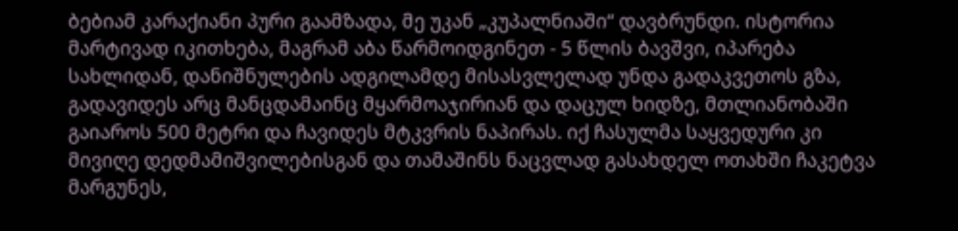ბებიამ კარაქიანი პური გაამზადა, მე უკან „კუპალნიაში“ დავბრუნდი. ისტორია მარტივად იკითხება, მაგრამ აბა წარმოიდგინეთ - 5 წლის ბავშვი, იპარება სახლიდან, დანიშნულების ადგილამდე მისასვლელად უნდა გადაკვეთოს გზა, გადავიდეს არც მანცდამაინც მყარმოაჯირიან და დაცულ ხიდზე, მთლიანობაში გაიაროს 500 მეტრი და ჩავიდეს მტკვრის ნაპირას. იქ ჩასულმა საყვედური კი მივიღე დედმამიშვილებისგან და თამაშინს ნაცვლად გასახდელ ოთახში ჩაკეტვა მარგუნეს,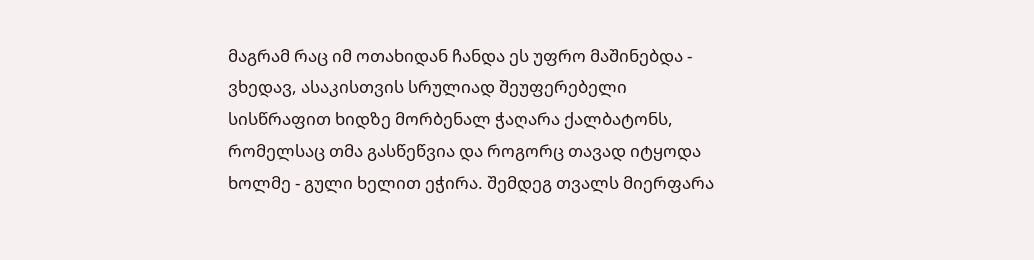მაგრამ რაც იმ ოთახიდან ჩანდა ეს უფრო მაშინებდა - ვხედავ, ასაკისთვის სრულიად შეუფერებელი სისწრაფით ხიდზე მორბენალ ჭაღარა ქალბატონს, რომელსაც თმა გასწეწვია და როგორც თავად იტყოდა ხოლმე - გული ხელით ეჭირა. შემდეგ თვალს მიერფარა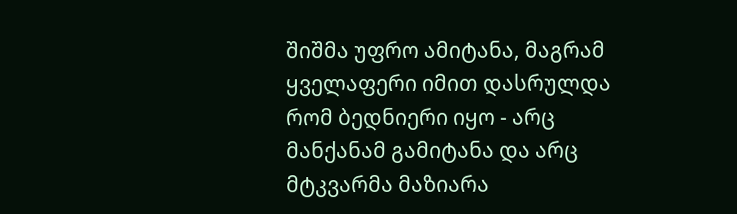შიშმა უფრო ამიტანა, მაგრამ ყველაფერი იმით დასრულდა რომ ბედნიერი იყო - არც მანქანამ გამიტანა და არც მტკვარმა მაზიარა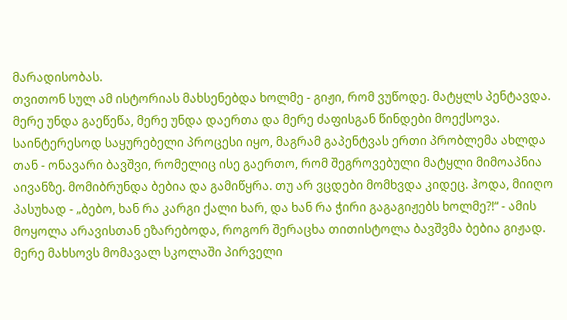მარადისობას.
თვითონ სულ ამ ისტორიას მახსენებდა ხოლმე - გიჟი, რომ ვუწოდე. მატყლს პენტავდა. მერე უნდა გაეწეწა, მერე უნდა დაერთა და მერე ძაფისგან წინდები მოექსოვა. საინტერესოდ საყურებელი პროცესი იყო, მაგრამ გაპენტვას ერთი პრობლემა ახლდა თან - ონავარი ბავშვი, რომელიც ისე გაერთო, რომ შეგროვებული მატყლი მიმოაპნია აივანზე. მომიბრუნდა ბებია და გამიწყრა. თუ არ ვცდები მომხვდა კიდეც. ჰოდა, მიიღო პასუხად - „ბებო, ხან რა კარგი ქალი ხარ, და ხან რა ჭირი გაგაგიჟებს ხოლმე?!“ - ამის მოყოლა არავისთან ეზარებოდა, როგორ შერაცხა თითისტოლა ბავშვმა ბებია გიჟად.
მერე მახსოვს მომავალ სკოლაში პირველი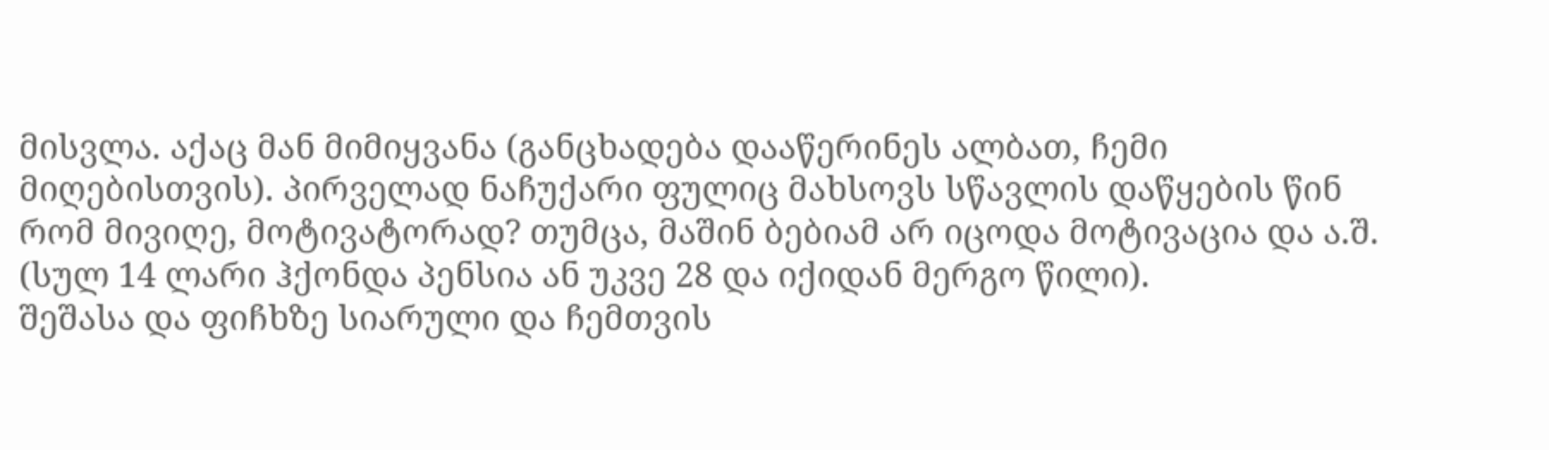მისვლა. აქაც მან მიმიყვანა (განცხადება დააწერინეს ალბათ, ჩემი მიღებისთვის). პირველად ნაჩუქარი ფულიც მახსოვს სწავლის დაწყების წინ რომ მივიღე, მოტივატორად? თუმცა, მაშინ ბებიამ არ იცოდა მოტივაცია და ა.შ. (სულ 14 ლარი ჰქონდა პენსია ან უკვე 28 და იქიდან მერგო წილი).
შეშასა და ფიჩხზე სიარული და ჩემთვის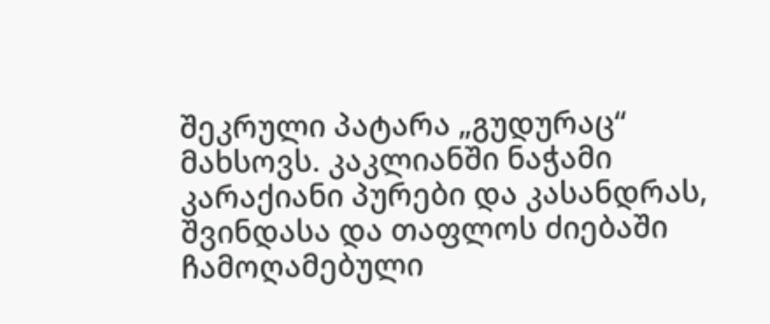შეკრული პატარა „გუდურაც“ მახსოვს. კაკლიანში ნაჭამი კარაქიანი პურები და კასანდრას, შვინდასა და თაფლოს ძიებაში ჩამოღამებული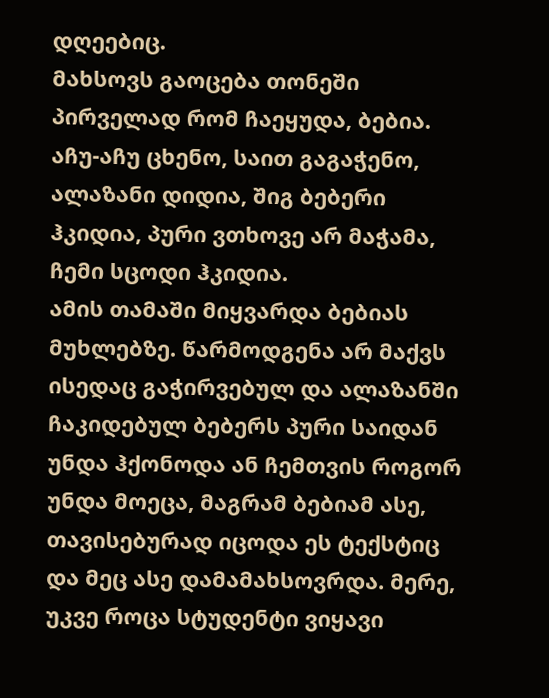დღეებიც.
მახსოვს გაოცება თონეში პირველად რომ ჩაეყუდა, ბებია.
აჩუ-აჩუ ცხენო, საით გაგაჭენო, ალაზანი დიდია, შიგ ბებერი ჰკიდია, პური ვთხოვე არ მაჭამა, ჩემი სცოდი ჰკიდია.
ამის თამაში მიყვარდა ბებიას მუხლებზე. წარმოდგენა არ მაქვს ისედაც გაჭირვებულ და ალაზანში ჩაკიდებულ ბებერს პური საიდან უნდა ჰქონოდა ან ჩემთვის როგორ უნდა მოეცა, მაგრამ ბებიამ ასე, თავისებურად იცოდა ეს ტექსტიც და მეც ასე დამამახსოვრდა. მერე, უკვე როცა სტუდენტი ვიყავი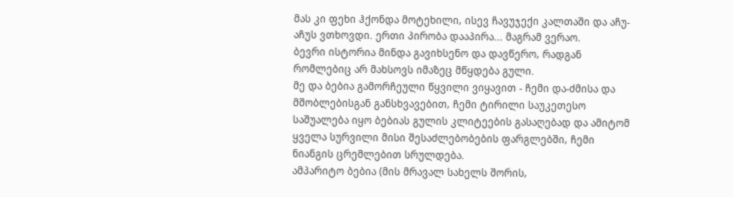მას კი ფეხი ჰქონდა მოტეხილი, ისევ ჩავუჯექი კალთაში და აჩუ-აჩუს ვთხოვდი. ერთი პირობა დააპირა... მაგრამ ვერაო.
ბევრი ისტორია მინდა გავიხსენო და დავწერო, რადგან რომლებიც არ მახსოვს იმაზეც მწყდება გული.
მე და ბებია გამორჩეული წყვილი ვიყავით - ჩემი და-ძმისა და მშობლებისგან განსხვავებით, ჩემი ტირილი საუკეთესო საშუალება იყო ბებიას გულის კლიტეების გასაღებად და ამიტომ ყველა სურვილი მისი შესაძლებობების ფარგლებში, ჩემი ნიანგის ცრემლებით სრულდება.
ამპარიტო ბებია (მის მრავალ სახელს შორის,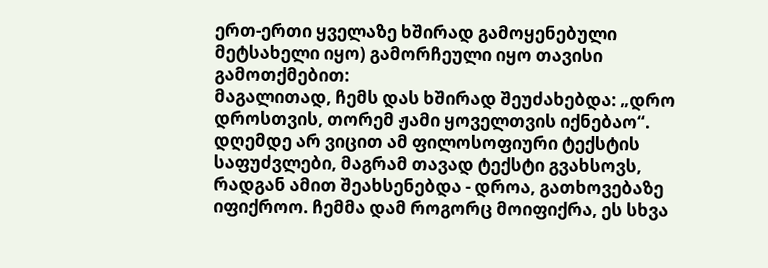ერთ-ერთი ყველაზე ხშირად გამოყენებული მეტსახელი იყო) გამორჩეული იყო თავისი გამოთქმებით:
მაგალითად, ჩემს დას ხშირად შეუძახებდა: „დრო დროსთვის, თორემ ჟამი ყოველთვის იქნებაო“. დღემდე არ ვიცით ამ ფილოსოფიური ტექსტის საფუძვლები, მაგრამ თავად ტექსტი გვახსოვს, რადგან ამით შეახსენებდა - დროა, გათხოვებაზე იფიქროო. ჩემმა დამ როგორც მოიფიქრა, ეს სხვა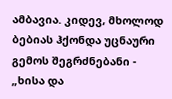ამბავია. კიდევ, მხოლოდ ბებიას ჰქონდა უცნაური გემოს შეგრძნებანი - „ხისა და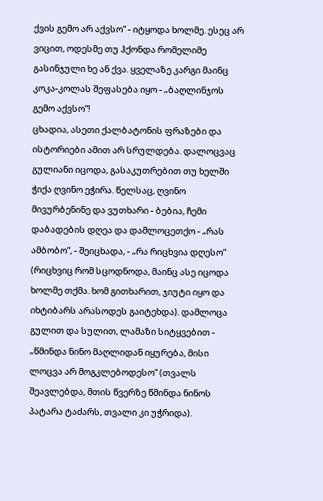ქვის გემო არ აქვსო“ - იტყოდა ხოლმე. ესეც არ ვიცით, ოდესმე თუ ჰქონდა რომელიმე გასინჯული ხე ან ქვა. ყველაზე კარგი მაინც კოკა-კოლას შეფასება იყო - „ბაღლინჯოს გემო აქვსო“!
ცხადია, ასეთი ქალბატონის ფრაზები და ისტორიები ამით არ სრულდება. დალოცვაც გულიანი იცოდა, გასაკუთრებით თუ ხელში ჭიქა ღვინო ეჭირა. წელსაც, ღვინო მივურბენინე და ვუთხარი - ბებია, ჩემი დაბადების დღეა და დამლოცეთქო - „რას ამბობო“, - შეიცხადა, - „რა რიცხვია დღესო“ (რიცხვიც რომ სცოდნოდა, მაინც ასე იცოდა ხოლმე თქმა. ხომ გითხარით, ჯიუტი იყო და იხტიბარს არასოდეს გაიტეხდა). დამლოცა გულით და სულით, ლამაზი სიტყვებით - „წმინდა ნინო მაღლიდან იყურება, მისი ლოცვა არ მოგკლებოდესო“ (თვალს შეავლებდა, მთის წვერზე წმინდა ნინოს პატარა ტაძარს, თვალი კი უჭრიდა).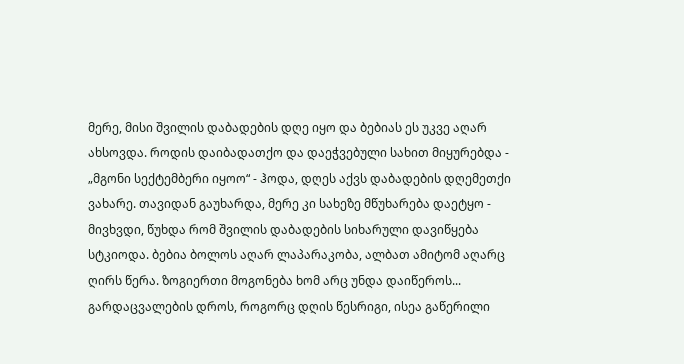მერე, მისი შვილის დაბადების დღე იყო და ბებიას ეს უკვე აღარ ახსოვდა. როდის დაიბადათქო და დაეჭვებული სახით მიყურებდა - „მგონი სექტემბერი იყოო“ - ჰოდა, დღეს აქვს დაბადების დღემეთქი ვახარე. თავიდან გაუხარდა, მერე კი სახეზე მწუხარება დაეტყო - მივხვდი, წუხდა რომ შვილის დაბადების სიხარული დავიწყება სტკიოდა. ბებია ბოლოს აღარ ლაპარაკობა, ალბათ ამიტომ აღარც ღირს წერა. ზოგიერთი მოგონება ხომ არც უნდა დაიწეროს...
გარდაცვალების დროს, როგორც დღის წესრიგი, ისეა გაწერილი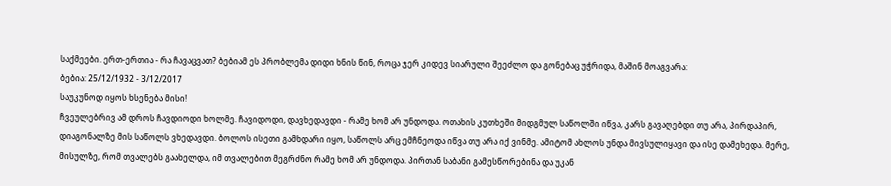საქმეები. ერთ-ერთია - რა ჩავაცვათ? ბებიამ ეს პრობლემა დიდი ხნის წინ, როცა ჯერ კიდევ სიარული შეეძლო და გონებაც უჭრიდა, მაშინ მოაგვარა:
ბებია: 25/12/1932 - 3/12/2017
საუკუნოდ იყოს ხსენება მისი!
ჩვეულებრივ ამ დროს ჩავდიოდი ხოლმე. ჩავიდოდი, დავხედავდი - რამე ხომ არ უნდოდა. ოთახის კუთხეში მიდგმულ საწოლში იწვა, კარს გავაღებდი თუ არა, პირდაპირ, დიაგონალზე მის საწოლს ვხედავდი. ბოლოს ისეთი გამხდარი იყო, საწოლს არც ემჩნეოდა იწვა თუ არა იქ ვინმე. ამიტომ ახლოს უნდა მივსულიყავი და ისე დამეხედა. მერე, მისულზე, რომ თვალებს გაახელდა, იმ თვალებით მეგრძნო რამე ხომ არ უნდოდა. პირთან საბანი გამესწორებინა და უკან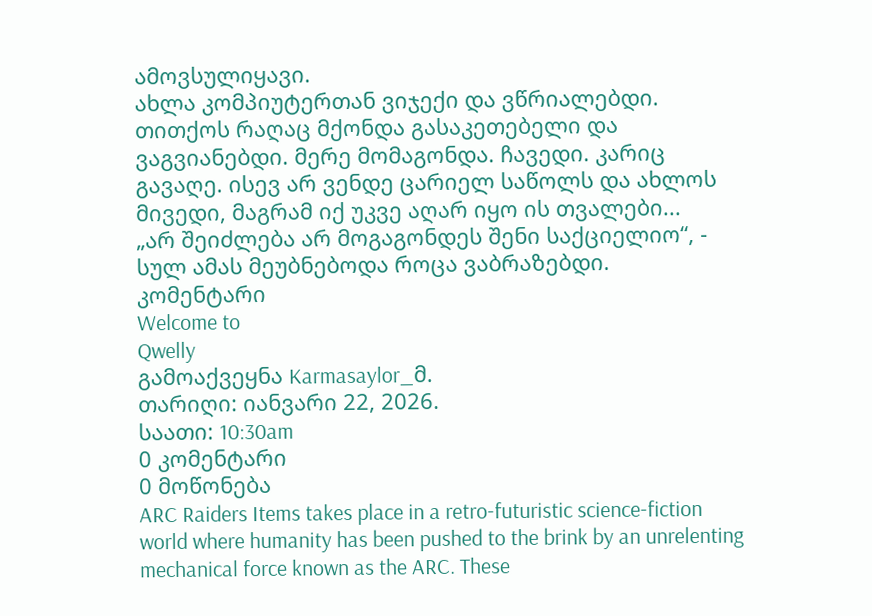ამოვსულიყავი.
ახლა კომპიუტერთან ვიჯექი და ვწრიალებდი. თითქოს რაღაც მქონდა გასაკეთებელი და ვაგვიანებდი. მერე მომაგონდა. ჩავედი. კარიც გავაღე. ისევ არ ვენდე ცარიელ საწოლს და ახლოს მივედი, მაგრამ იქ უკვე აღარ იყო ის თვალები...
„არ შეიძლება არ მოგაგონდეს შენი საქციელიო“, - სულ ამას მეუბნებოდა როცა ვაბრაზებდი.
კომენტარი
Welcome to
Qwelly
გამოაქვეყნა Karmasaylor_მ.
თარიღი: იანვარი 22, 2026.
საათი: 10:30am
0 კომენტარი
0 მოწონება
ARC Raiders Items takes place in a retro-futuristic science-fiction world where humanity has been pushed to the brink by an unrelenting mechanical force known as the ARC. These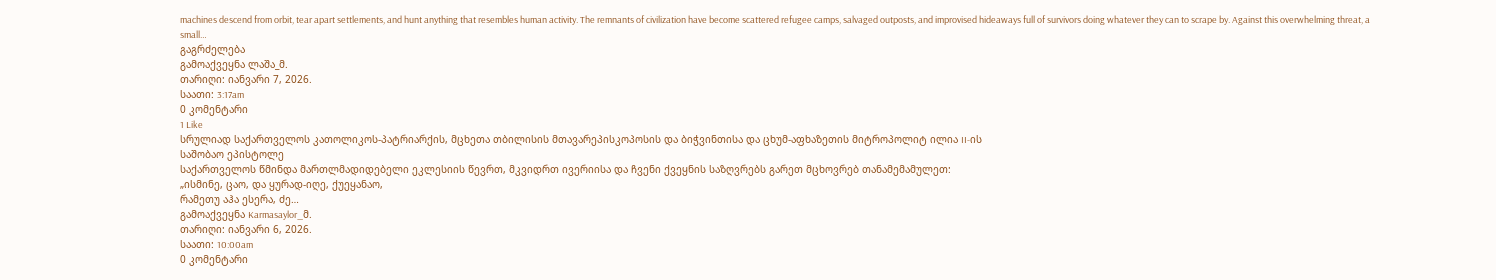machines descend from orbit, tear apart settlements, and hunt anything that resembles human activity. The remnants of civilization have become scattered refugee camps, salvaged outposts, and improvised hideaways full of survivors doing whatever they can to scrape by. Against this overwhelming threat, a small…
გაგრძელება
გამოაქვეყნა ლაშა_მ.
თარიღი: იანვარი 7, 2026.
საათი: 3:17am
0 კომენტარი
1 Like
სრულიად საქართველოს კათოლიკოს-პატრიარქის, მცხეთა თბილისის მთავარეპისკოპოსის და ბიჭვინთისა და ცხუმ-აფხაზეთის მიტროპოლიტ ილია II-ის
საშობაო ეპისტოლე
საქართველოს წმინდა მართლმადიდებელი ეკლესიის წევრთ, მკვიდრთ ივერიისა და ჩვენი ქვეყნის საზღვრებს გარეთ მცხოვრებ თანამემამულეთ:
„ისმინე, ცაო, და ყურად-იღე, ქუეყანაო,
რამეთუ აჰა ესერა, ძე…
გამოაქვეყნა Karmasaylor_მ.
თარიღი: იანვარი 6, 2026.
საათი: 10:00am
0 კომენტარი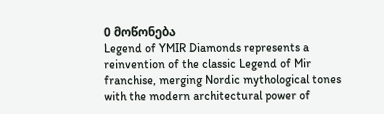0 მოწონება
Legend of YMIR Diamonds represents a reinvention of the classic Legend of Mir franchise, merging Nordic mythological tones with the modern architectural power of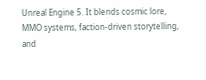Unreal Engine 5. It blends cosmic lore, MMO systems, faction-driven storytelling, and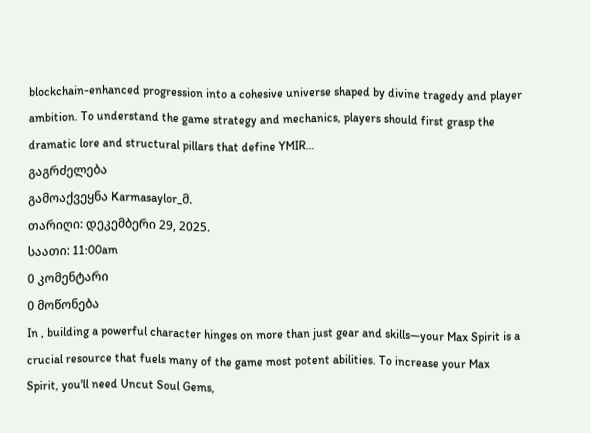blockchain-enhanced progression into a cohesive universe shaped by divine tragedy and player ambition. To understand the game strategy and mechanics, players should first grasp the dramatic lore and structural pillars that define YMIR…
გაგრძელება
გამოაქვეყნა Karmasaylor_მ.
თარიღი: დეკემბერი 29, 2025.
საათი: 11:00am
0 კომენტარი
0 მოწონება
In , building a powerful character hinges on more than just gear and skills—your Max Spirit is a crucial resource that fuels many of the game most potent abilities. To increase your Max Spirit, you'll need Uncut Soul Gems,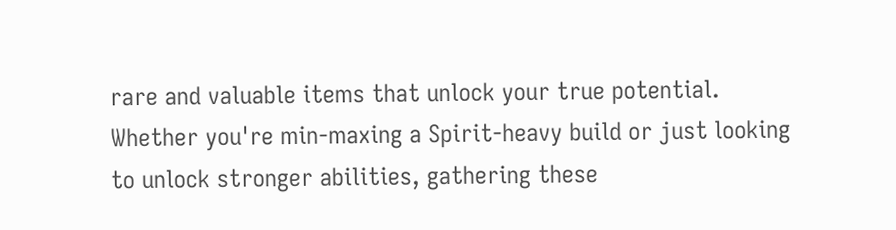rare and valuable items that unlock your true potential. Whether you're min-maxing a Spirit-heavy build or just looking to unlock stronger abilities, gathering these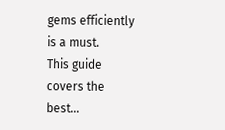gems efficiently is a must.
This guide covers the best…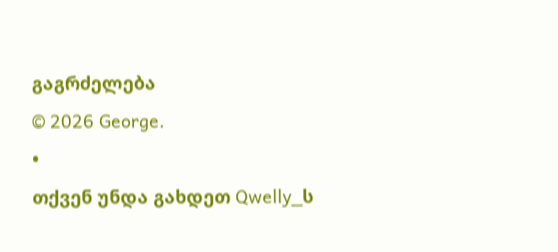გაგრძელება
© 2026 George.
•
თქვენ უნდა გახდეთ Qwelly_ს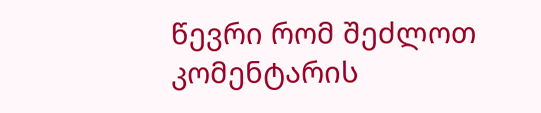წევრი რომ შეძლოთ კომენტარის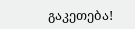გაკეთება!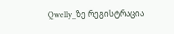Qwelly_ზე რეგისტრაცია